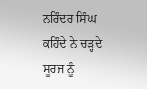ਨਰਿੰਦਰ ਸਿੰਘ
ਕਹਿੰਦੇ ਨੇ ਚੜ੍ਹਦੇ ਸੂਰਜ ਨੂੰ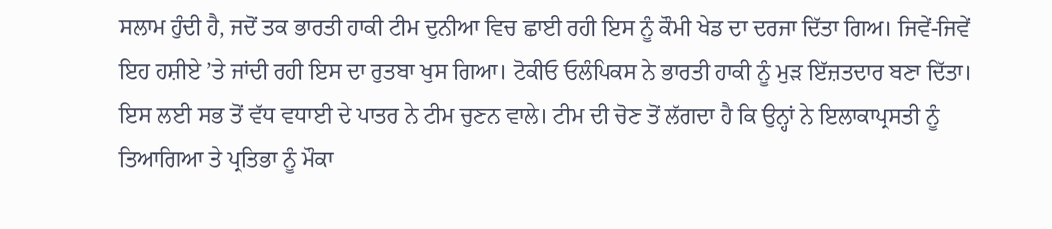ਸਲਾਮ ਹੁੰਦੀ ਹੈ, ਜਦੋਂ ਤਕ ਭਾਰਤੀ ਹਾਕੀ ਟੀਮ ਦੁਨੀਆ ਵਿਚ ਛਾਈ ਰਹੀ ਇਸ ਨੂੰ ਕੌਮੀ ਖੇਡ ਦਾ ਦਰਜਾ ਦਿੱਤਾ ਗਿਅ। ਜਿਵੇਂ-ਜਿਵੇਂ ਇਹ ਹਸ਼ੀਏ ’ਤੇ ਜਾਂਦੀ ਰਹੀ ਇਸ ਦਾ ਰੁਤਬਾ ਖੁਸ ਗਿਆ। ਟੋਕੀਓ ਓਲੰਪਿਕਸ ਨੇ ਭਾਰਤੀ ਹਾਕੀ ਨੂੰ ਮੁੜ ਇੱਜ਼ਤਦਾਰ ਬਣਾ ਦਿੱਤਾ। ਇਸ ਲਈ ਸਭ ਤੋਂ ਵੱਧ ਵਧਾਈ ਦੇ ਪਾਤਰ ਨੇ ਟੀਮ ਚੁਣਨ ਵਾਲੇ। ਟੀਮ ਦੀ ਚੋਣ ਤੋਂ ਲੱਗਦਾ ਹੈ ਕਿ ਉਨ੍ਹਾਂ ਨੇ ਇਲਾਕਾਪ੍ਰਸਤੀ ਨੂੰ ਤਿਆਗਿਆ ਤੇ ਪ੍ਰਤਿਭਾ ਨੂੰ ਮੌਕਾ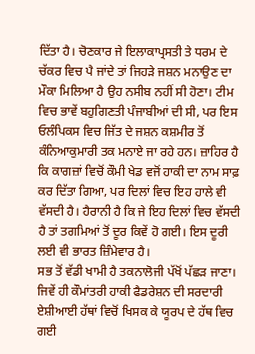ਦਿੱਤਾ ਹੈ। ਚੋਣਕਾਰ ਜੇ ਇਲਾਕਾਪ੍ਰਸਤੀ ਤੇ ਧਰਮ ਦੇ ਚੱਕਰ ਵਿਚ ਪੈ ਜਾਂਦੇ ਤਾਂ ਜਿਹੜੇ ਜਸ਼ਨ ਮਨਾਉਣ ਦਾ ਮੌਕਾ ਮਿਲਿਆ ਹੈ ਉਹ ਨਸੀਬ ਨਹੀਂ ਸੀ ਹੋਣਾ। ਟੀਮ ਵਿਚ ਭਾਵੇਂ ਬਹੁਗਿਣਤੀ ਪੰਜਾਬੀਆਂ ਦੀ ਸੀ, ਪਰ ਇਸ ਓਲੰਪਿਕਸ ਵਿਚ ਜਿੱਤ ਦੇ ਜਸ਼ਨ ਕਸ਼ਮੀਰ ਤੋਂ ਕੰਨਿਆਕੁਮਾਰੀ ਤਕ ਮਨਾਏ ਜਾ ਰਹੇ ਹਨ। ਜ਼ਾਹਿਰ ਹੈ ਕਿ ਕਾਗਜ਼ਾਂ ਵਿਚੋਂ ਕੌਮੀ ਖੇਡ ਵਜੋਂ ਹਾਕੀ ਦਾ ਨਾਮ ਸਾਫ਼ ਕਰ ਦਿੱਤਾ ਗਿਆ, ਪਰ ਦਿਲਾਂ ਵਿਚ ਇਹ ਹਾਲੇ ਵੀ ਵੱਸਦੀ ਹੈ। ਹੈਰਾਨੀ ਹੈ ਕਿ ਜੇ ਇਹ ਦਿਲਾਂ ਵਿਚ ਵੱਸਦੀ ਹੈ ਤਾਂ ਤਗਮਿਆਂ ਤੋਂ ਦੂਰ ਕਿਵੇਂ ਹੋ ਗਈ। ਇਸ ਦੂਰੀ ਲਈ ਵੀ ਭਾਰਤ ਜ਼ਿੰਮੇਵਾਰ ਹੈ।
ਸਭ ਤੋਂ ਵੱਡੀ ਖਾਮੀ ਹੈ ਤਕਨਾਲੋਜੀ ਪੱਖੋਂ ਪੱਛੜ ਜਾਣਾ। ਜਿਵੇਂ ਹੀ ਕੌਮਾਂਤਰੀ ਹਾਕੀ ਫੈਡਰੇਸ਼ਨ ਦੀ ਸਰਦਾਰੀ ਏਸ਼ੀਆਈ ਹੱਥਾਂ ਵਿਚੋਂ ਖਿਸਕ ਕੇ ਯੂਰਪ ਦੇ ਹੱਥ ਵਿਚ ਗਈ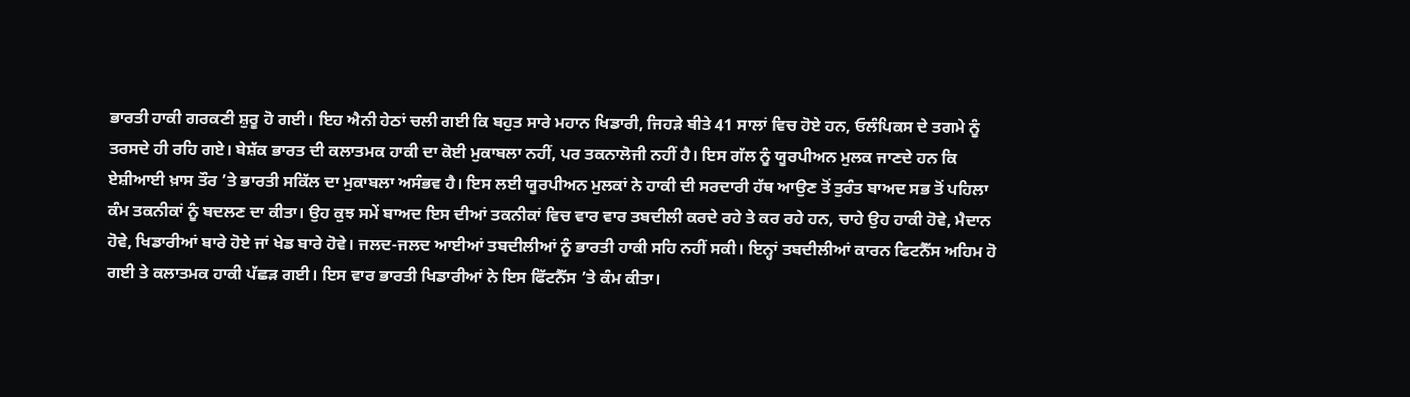ਭਾਰਤੀ ਹਾਕੀ ਗਰਕਣੀ ਸ਼ੁਰੂ ਹੋ ਗਈ। ਇਹ ਐਨੀ ਹੇਠਾਂ ਚਲੀ ਗਈ ਕਿ ਬਹੁਤ ਸਾਰੇ ਮਹਾਨ ਖਿਡਾਰੀ, ਜਿਹੜੇ ਬੀਤੇ 41 ਸਾਲਾਂ ਵਿਚ ਹੋਏ ਹਨ, ਓਲੰਪਿਕਸ ਦੇ ਤਗਮੇ ਨੂੰ ਤਰਸਦੇ ਹੀ ਰਹਿ ਗਏ। ਬੇਸ਼ੱਕ ਭਾਰਤ ਦੀ ਕਲਾਤਮਕ ਹਾਕੀ ਦਾ ਕੋਈ ਮੁਕਾਬਲਾ ਨਹੀਂ, ਪਰ ਤਕਨਾਲੋਜੀ ਨਹੀਂ ਹੈ। ਇਸ ਗੱਲ ਨੂੰ ਯੂਰਪੀਅਨ ਮੁਲਕ ਜਾਣਦੇ ਹਨ ਕਿ ਏਸ਼ੀਆਈ ਖ਼ਾਸ ਤੌਰ ’ਤੇ ਭਾਰਤੀ ਸਕਿੱਲ ਦਾ ਮੁਕਾਬਲਾ ਅਸੰਭਵ ਹੈ। ਇਸ ਲਈ ਯੂਰਪੀਅਨ ਮੁਲਕਾਂ ਨੇ ਹਾਕੀ ਦੀ ਸਰਦਾਰੀ ਹੱਥ ਆਉਣ ਤੋਂ ਤੁਰੰਤ ਬਾਅਦ ਸਭ ਤੋਂ ਪਹਿਲਾ ਕੰਮ ਤਕਨੀਕਾਂ ਨੂੰ ਬਦਲਣ ਦਾ ਕੀਤਾ। ਉਹ ਕੁਝ ਸਮੇਂ ਬਾਅਦ ਇਸ ਦੀਆਂ ਤਕਨੀਕਾਂ ਵਿਚ ਵਾਰ ਵਾਰ ਤਬਦੀਲੀ ਕਰਦੇ ਰਹੇ ਤੇ ਕਰ ਰਹੇ ਹਨ, ਚਾਹੇ ਉਹ ਹਾਕੀ ਹੋਵੇ, ਮੈਦਾਨ ਹੋਵੇ, ਖਿਡਾਰੀਆਂ ਬਾਰੇ ਹੋਏ ਜਾਂ ਖੇਡ ਬਾਰੇ ਹੋਵੇ। ਜਲਦ-ਜਲਦ ਆਈਆਂ ਤਬਦੀਲੀਆਂ ਨੂੰ ਭਾਰਤੀ ਹਾਕੀ ਸਹਿ ਨਹੀਂ ਸਕੀ। ਇਨ੍ਹਾਂ ਤਬਦੀਲੀਆਂ ਕਾਰਨ ਫਿਟਨੈੱਸ ਅਹਿਮ ਹੋ ਗਈ ਤੇ ਕਲਾਤਮਕ ਹਾਕੀ ਪੱਛੜ ਗਈ। ਇਸ ਵਾਰ ਭਾਰਤੀ ਖਿਡਾਰੀਆਂ ਨੇ ਇਸ ਫਿੱਟਨੈੱਸ ’ਤੇ ਕੰਮ ਕੀਤਾ।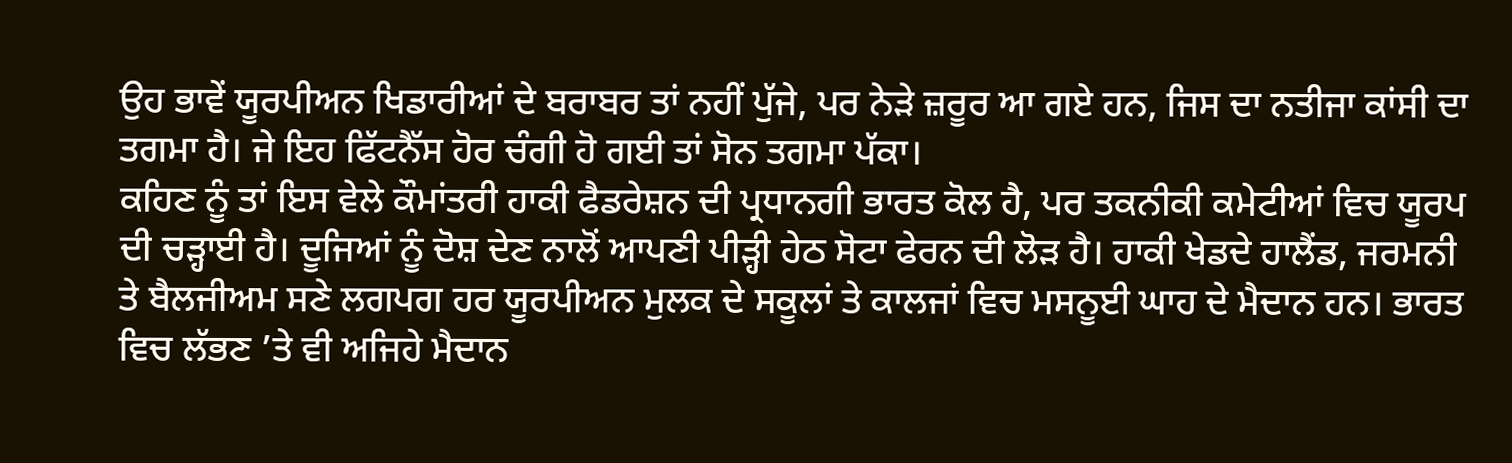ਉਹ ਭਾਵੇਂ ਯੂਰਪੀਅਨ ਖਿਡਾਰੀਆਂ ਦੇ ਬਰਾਬਰ ਤਾਂ ਨਹੀਂ ਪੁੱਜੇ, ਪਰ ਨੇੜੇ ਜ਼ਰੂਰ ਆ ਗਏ ਹਨ, ਜਿਸ ਦਾ ਨਤੀਜਾ ਕਾਂਸੀ ਦਾ ਤਗਮਾ ਹੈ। ਜੇ ਇਹ ਫਿੱਟਨੈੱਸ ਹੋਰ ਚੰਗੀ ਹੋ ਗਈ ਤਾਂ ਸੋਨ ਤਗਮਾ ਪੱਕਾ।
ਕਹਿਣ ਨੂੰ ਤਾਂ ਇਸ ਵੇਲੇ ਕੌਮਾਂਤਰੀ ਹਾਕੀ ਫੈਡਰੇਸ਼ਨ ਦੀ ਪ੍ਰਧਾਨਗੀ ਭਾਰਤ ਕੋਲ ਹੈ, ਪਰ ਤਕਨੀਕੀ ਕਮੇਟੀਆਂ ਵਿਚ ਯੂਰਪ ਦੀ ਚੜ੍ਹਾਈ ਹੈ। ਦੂਜਿਆਂ ਨੂੰ ਦੋਸ਼ ਦੇਣ ਨਾਲੋਂ ਆਪਣੀ ਪੀੜ੍ਹੀ ਹੇਠ ਸੋਟਾ ਫੇਰਨ ਦੀ ਲੋੜ ਹੈ। ਹਾਕੀ ਖੇਡਦੇ ਹਾਲੈਂਡ, ਜਰਮਨੀ ਤੇ ਬੈਲਜੀਅਮ ਸਣੇ ਲਗਪਗ ਹਰ ਯੂਰਪੀਅਨ ਮੁਲਕ ਦੇ ਸਕੂਲਾਂ ਤੇ ਕਾਲਜਾਂ ਵਿਚ ਮਸਨੂਈ ਘਾਹ ਦੇ ਮੈਦਾਨ ਹਨ। ਭਾਰਤ ਵਿਚ ਲੱਭਣ ’ਤੇ ਵੀ ਅਜਿਹੇ ਮੈਦਾਨ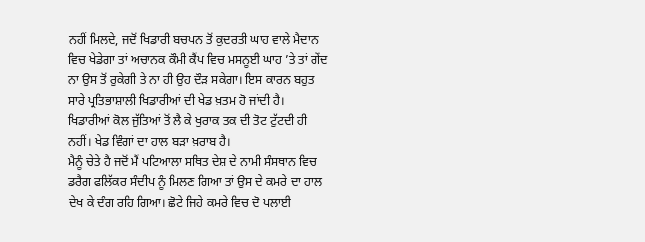ਨਹੀਂ ਮਿਲਦੇ, ਜਦੋਂ ਖਿਡਾਰੀ ਬਚਪਨ ਤੋਂ ਕੁਦਰਤੀ ਘਾਹ ਵਾਲੇ ਮੈਦਾਨ ਵਿਚ ਖੇਡੇਗਾ ਤਾਂ ਅਚਾਨਕ ਕੌਮੀ ਕੈਂਪ ਵਿਚ ਮਸਨੂਈ ਘਾਹ ’ਤੇ ਤਾਂ ਗੇਂਦ ਨਾ ਉਸ ਤੋਂ ਰੁਕੇਗੀ ਤੇ ਨਾ ਹੀ ਉਹ ਦੌੜ ਸਕੇਗਾ। ਇਸ ਕਾਰਨ ਬਹੁਤ ਸਾਰੇ ਪ੍ਰਤਿਭਾਸ਼ਾਲੀ ਖਿਡਾਰੀਆਂ ਦੀ ਖੇਡ ਖ਼ਤਮ ਹੋ ਜਾਂਦੀ ਹੈ। ਖਿਡਾਰੀਆਂ ਕੋਲ ਜੁੱਤਿਆਂ ਤੋਂ ਲੈ ਕੇ ਖੁਰਾਕ ਤਕ ਦੀ ਤੋਟ ਟੁੱਟਦੀ ਹੀ ਨਹੀਂ। ਖੇਡ ਵਿੰਗਾਂ ਦਾ ਹਾਲ ਬੜਾ ਖ਼ਰਾਬ ਹੈ।
ਮੈਨੂੰ ਚੇਤੇ ਹੈ ਜਦੋਂ ਮੈਂ ਪਟਿਆਲਾ ਸਥਿਤ ਦੇਸ਼ ਦੇ ਨਾਮੀ ਸੰਸਥਾਨ ਵਿਚ ਡਰੈਗ ਫਲਿੱਕਰ ਸੰਦੀਪ ਨੂੰ ਮਿਲਣ ਗਿਆ ਤਾਂ ਉਸ ਦੇ ਕਮਰੇ ਦਾ ਹਾਲ ਦੇਖ ਕੇ ਦੰਗ ਰਹਿ ਗਿਆ। ਛੋਟੇ ਜਿਹੇ ਕਮਰੇ ਵਿਚ ਦੋ ਪਲਾਈ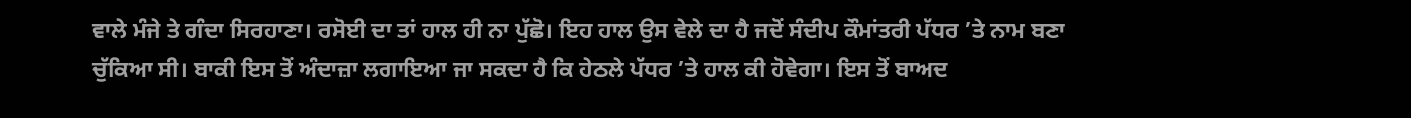ਵਾਲੇ ਮੰਜੇ ਤੇ ਗੰਦਾ ਸਿਰਹਾਣਾ। ਰਸੋਈ ਦਾ ਤਾਂ ਹਾਲ ਹੀ ਨਾ ਪੁੱਛੋ। ਇਹ ਹਾਲ ਉਸ ਵੇਲੇ ਦਾ ਹੈ ਜਦੋਂ ਸੰਦੀਪ ਕੌਮਾਂਤਰੀ ਪੱਧਰ ’ਤੇ ਨਾਮ ਬਣਾ ਚੁੱਕਿਆ ਸੀ। ਬਾਕੀ ਇਸ ਤੋਂ ਅੰਦਾਜ਼ਾ ਲਗਾਇਆ ਜਾ ਸਕਦਾ ਹੈ ਕਿ ਹੇਠਲੇ ਪੱਧਰ ’ਤੇ ਹਾਲ ਕੀ ਹੋਵੇਗਾ। ਇਸ ਤੋਂ ਬਾਅਦ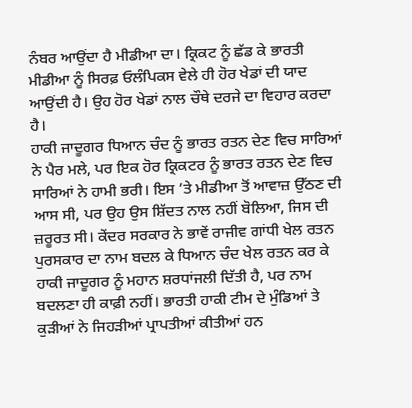ਨੰਬਰ ਆਉਂਦਾ ਹੈ ਮੀਡੀਆ ਦਾ। ਕ੍ਰਿਕਟ ਨੂੰ ਛੱਡ ਕੇ ਭਾਰਤੀ ਮੀਡੀਆ ਨੂੰ ਸਿਰਫ਼ ਓਲੰਪਿਕਸ ਵੇਲੇ ਹੀ ਹੋਰ ਖੇਡਾਂ ਦੀ ਯਾਦ ਆਉਂਦੀ ਹੈ। ਉਹ ਹੋਰ ਖੇਡਾਂ ਨਾਲ ਚੌਥੇ ਦਰਜੇ ਦਾ ਵਿਹਾਰ ਕਰਦਾ ਹੈ।
ਹਾਕੀ ਜਾਦੂਗਰ ਧਿਆਨ ਚੰਦ ਨੂੰ ਭਾਰਤ ਰਤਨ ਦੇਣ ਵਿਚ ਸਾਰਿਆਂ ਨੇ ਪੈਰ ਮਲੇ, ਪਰ ਇਕ ਹੋਰ ਕ੍ਰਿਕਟਰ ਨੂੰ ਭਾਰਤ ਰਤਨ ਦੇਣ ਵਿਚ ਸਾਰਿਆਂ ਨੇ ਹਾਮੀ ਭਰੀ। ਇਸ ’ਤੇ ਮੀਡੀਆ ਤੋਂ ਆਵਾਜ਼ ਉੱਠਣ ਦੀ ਆਸ ਸੀ, ਪਰ ਉਹ ਉਸ ਸ਼ਿੱਦਤ ਨਾਲ ਨਹੀਂ ਬੋਲਿਆ, ਜਿਸ ਦੀ ਜ਼ਰੂਰਤ ਸੀ। ਕੇਂਦਰ ਸਰਕਾਰ ਨੇ ਭਾਵੇਂ ਰਾਜੀਵ ਗਾਂਧੀ ਖੇਲ ਰਤਨ ਪੁਰਸਕਾਰ ਦਾ ਨਾਮ ਬਦਲ ਕੇ ਧਿਆਨ ਚੰਦ ਖੇਲ ਰਤਨ ਕਰ ਕੇ ਹਾਕੀ ਜਾਦੂਗਰ ਨੂੰ ਮਹਾਨ ਸ਼ਰਧਾਂਜਲੀ ਦਿੱਤੀ ਹੈ, ਪਰ ਨਾਮ ਬਦਲਣਾ ਹੀ ਕਾਫ਼ੀ ਨਹੀਂ। ਭਾਰਤੀ ਹਾਕੀ ਟੀਮ ਦੇ ਮੁੰਡਿਆਂ ਤੇ ਕੁੜੀਆਂ ਨੇ ਜਿਹੜੀਆਂ ਪ੍ਰਾਪਤੀਆਂ ਕੀਤੀਆਂ ਹਨ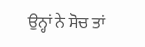ਉਨ੍ਹਾਂ ਨੇ ਸੋਚ ਤਾਂ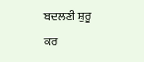ਬਦਲਣੀ ਸ਼ੁਰੂ ਕਰ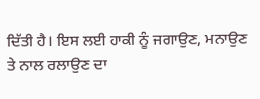ਦਿੱਤੀ ਹੈ। ਇਸ ਲਈ ਹਾਕੀ ਨੂੰ ਜਗਾਉਣ, ਮਨਾਉਣ ਤੇ ਨਾਲ ਰਲਾਉਣ ਦਾ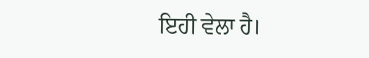ਇਹੀ ਵੇਲਾ ਹੈ।